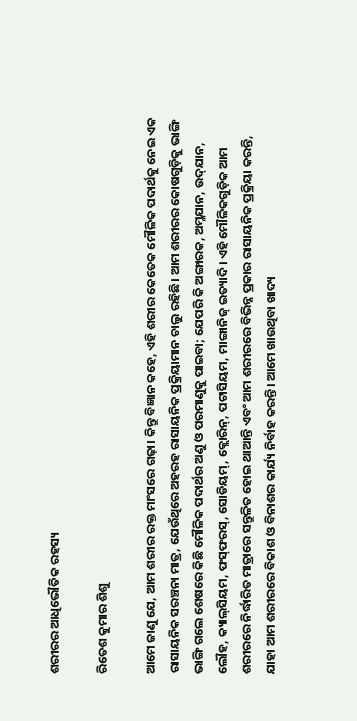ଶରୀରର ଆଧିଭୌତିକ ରହସ୍ୟ

ରିତେଶ କୁମାର ଶିଶୁ

ଆମେ ଜାଣୁ ଯେ, ଆମ ଶରୀର ରକ୍ତ ମାଂସରେ ଗଢ଼ା। କିନ୍ତୁ ବିଜ୍ଞାନ କହେ, ଏହି ଶରୀର କେତେକ ମୌଳିକ ପଦାର୍ଥକୁ ନେଇ ଏକ ରାସାୟନିକ ସରଞ୍ଚନା ମାତ୍ର, ଯେଉଁଥିରେ ଅହରହ ରାସାୟନିକ ପ୍ରକ୍ରିୟାମାନ ଚାଲୁ ରହିଛି। ଆମ ଶରୀରର କୋଷଗୁଡ଼ିକୁ ଭାଙ୍ଗି ଭାଙ୍ଗି ଗଲେ ଶେଷରେ କିଛି ମୌଳିକ ପଦାର୍ଥର ଅଣୁ ଓ ପରମାଣୁକୁ ପାଇବା; ଯେପରି କି ଅଙ୍ଗାରକ, ଅମ୍ଳଯାନ, ଉଦ୍‌ଯାନ, ଲୌହ, କ୍ୟାଲ୍‌ସିୟମ, ଫସ୍‌ଫରସ୍‌, ସୋଡିୟମ୍‌, କ୍ଲୋରିନ୍‌, ପଟାସିୟମ, ମାଙ୍ଗାନିଜ୍‌ ଇତ୍ୟାଦି। ଏହି ମୌଳିକଗୁଡ଼ିକ ଆମ ଶରୀରରେ ନିର୍ଦ୍ଧାରିତ ମାତ୍ରାରେ ସନ୍ତୁଳିତ ହୋଇ ଥାଆନ୍ତି ଏବଂ ଆମ ଶରୀରରେ ବିଭିନ୍ନ ପ୍ରକାର ରାସାୟନିକ ପ୍ରକ୍ରିୟା କରନ୍ତି, ଯାହା ଆମ ଶରୀରରେ ବିକାଶ ଓ ବିନାଶର କାର୍ଯ୍ୟ ନିର୍ବାହ କରନ୍ତି। ଆମେ ଖାଉଥିବା ଖାଦ୍ୟ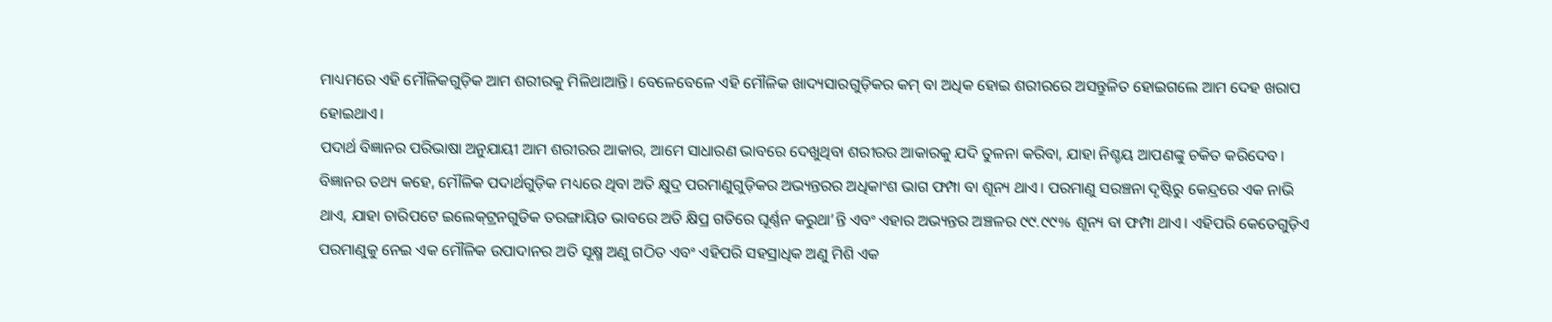ମାଧ୍ୟମରେ ଏହି ମୌଳିକଗୁଡ଼ିକ ଆମ ଶରୀରକୁ ମିଳିଥାଆନ୍ତି। ବେଳେବେଳେ ଏହି ମୌଳିକ ଖାଦ୍ୟସାରଗୁଡ଼ିକର କମ୍‌ ବା ଅଧିକ ହୋଇ ଶରୀରରେ ଅସନ୍ତୁଳିତ ହୋଇଗଲେ ଆମ ଦେହ ଖରାପ ହୋଇଥାଏ।
ପଦାର୍ଥ ବିଜ୍ଞାନର ପରିଭାଷା ଅନୁଯାୟୀ ଆମ ଶରୀରର ଆକାର, ଆମେ ସାଧାରଣ ଭାବରେ ଦେଖୁଥିବା ଶରୀରର ଆକାରକୁ ଯଦି ତୁଳନା କରିବା, ଯାହା ନିଶ୍ଚୟ ଆପଣଙ୍କୁ ଚକିତ କରିଦେବ। ବିଜ୍ଞାନର ତଥ୍ୟ କହେ, ମୌଳିକ ପଦାର୍ଥଗୁଡ଼ିକ ମଧ୍ୟରେ ଥିବା ଅତି କ୍ଷୁଦ୍ର ପରମାଣୁଗୁଡ଼ିକର ଅଭ୍ୟନ୍ତରର ଅଧିକାଂଶ ଭାଗ ଫମ୍ପା ବା ଶୂନ୍ୟ ଥାଏ। ପରମାଣୁ ସରଞ୍ଚନା ଦୃଷ୍ଟିରୁ କେନ୍ଦ୍ରରେ ଏକ ନାଭି ଥାଏ, ଯାହା ଚାରିପଟେ ଇଲେକ୍‌ଟ୍ରନଗୁଡିକ ତରଙ୍ଗାୟିତ ଭାବରେ ଅତି କ୍ଷିପ୍ର ଗତିରେ ଘୂର୍ଣ୍ଣନ କରୁଥା’ନ୍ତି ଏବଂ ଏହାର ଅଭ୍ୟନ୍ତର ଅଞ୍ଚଳର ୯୯.୯୯% ଶୂନ୍ୟ ବା ଫମ୍ପା ଥାଏ। ଏହିପରି କେତେଗୁଡ଼ିଏ ପରମାଣୁକୁ ନେଇ ଏକ ମୌଳିକ ଉପାଦାନର ଅତି ସୂକ୍ଷ୍ମ ଅଣୁ ଗଠିତ ଏବଂ ଏହିପରି ସହସ୍ରାଧିକ ଅଣୁ ମିଶି ଏକ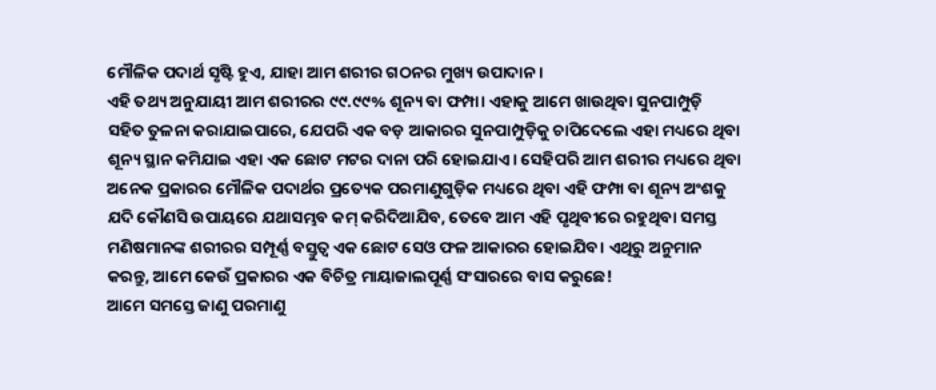ମୌଳିକ ପଦାର୍ଥ ସୃଷ୍ଟି ହୁଏ, ଯାହା ଆମ ଶରୀର ଗଠନର ମୁଖ୍ୟ ଉପାଦାନ।
ଏହି ତଥ୍ୟ ଅନୁଯାୟୀ ଆମ ଶରୀରର ୯୯.୯୯% ଶୂନ୍ୟ ବା ଫମ୍ପା। ଏହାକୁ ଆମେ ଖାଉଥିବା ସୁନପାମ୍ପୁଡ଼ି ସହିତ ତୁଳନା କରାଯାଇପାରେ, ଯେପରି ଏକ ବଡ଼ ଆକାରର ସୁନପାମ୍ପୁଡ଼ିକୁ ଚାପିଦେଲେ ଏହା ମଧ୍ୟରେ ଥିବା ଶୂନ୍ୟ ସ୍ଥାନ କମିଯାଇ ଏହା ଏକ ଛୋଟ ମଟର ଦାନା ପରି ହୋଇଯାଏ। ସେହିପରି ଆମ ଶରୀର ମଧ୍ୟରେ ଥିବା ଅନେକ ପ୍ରକାରର ମୌଳିକ ପଦାର୍ଥର ପ୍ରତ୍ୟେକ ପରମାଣୁଗୁଡ଼ିକ ମଧ୍ୟରେ ଥିବା ଏହି ଫମ୍ପା ବା ଶୂନ୍ୟ ଅଂଶକୁ ଯଦି କୌଣସି ଉପାୟରେ ଯଥାସମ୍ଭବ କମ୍‌ କରିଦିଆଯିବ, ତେବେ ଆମ ଏହି ପୃଥିବୀରେ ରହୁଥିବା ସମସ୍ତ ମଣିଷମାନଙ୍କ ଶରୀରର ସମ୍ପୂର୍ଣ୍ଣ ବସ୍ତୁତ୍ୱ ଏକ ଛୋଟ ସେଓ ଫଳ ଆକାରର ହୋଇଯିବ। ଏଥିରୁ ଅନୁମାନ କରନ୍ତୁ, ଆମେ କେଉଁ ପ୍ରକାରର ଏକ ବିଚିତ୍ର ମାୟାଜାଲପୂର୍ଣ୍ଣ ସଂସାରରେ ବାସ କରୁଛେ!
ଆମେ ସମସ୍ତେ ଜାଣୁ ପରମାଣୁ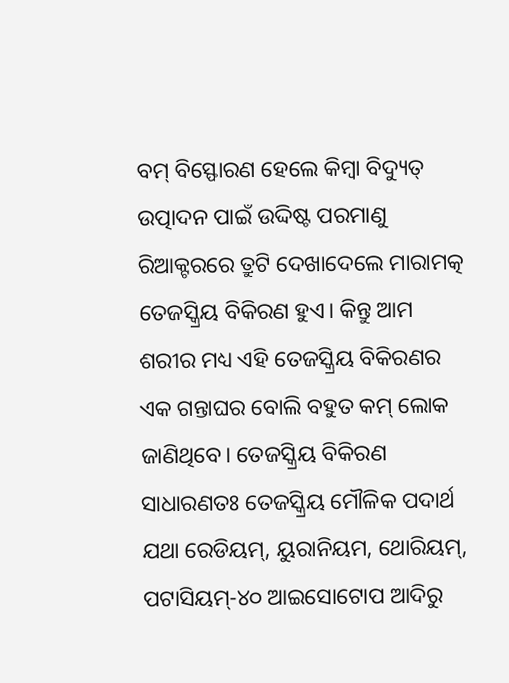ବମ୍‌ ବିସ୍ଫୋରଣ ହେଲେ କିମ୍ବା ବିଦ୍ୟୁତ୍‌ ଉତ୍ପାଦନ ପାଇଁ ଉଦ୍ଦିଷ୍ଟ ପରମାଣୁ ରିଆକ୍ଟରରେ ତ୍ରୁଟି ଦେଖାଦେଲେ ମାରାମତ୍କ ତେଜସ୍କ୍ରିୟ ବିକିରଣ ହୁଏ। କିନ୍ତୁ ଆମ ଶରୀର ମଧ୍ୟ ଏହି ତେଜସ୍କ୍ରିୟ ବିକିରଣର ଏକ ଗନ୍ତାଘର ବୋଲି ବହୁତ କମ୍‌ ଲୋକ ଜାଣିଥିବେ। ତେଜସ୍କ୍ରିୟ ବିକିରଣ ସାଧାରଣତଃ ତେଜସ୍କ୍ରିୟ ମୌଳିକ ପଦାର୍ଥ ଯଥା ରେଡିୟମ୍‌, ୟୁରାନିୟମ, ଥୋରିୟମ୍‌, ପଟାସିୟମ୍‌-୪୦ ଆଇସୋଟୋପ ଆଦିରୁ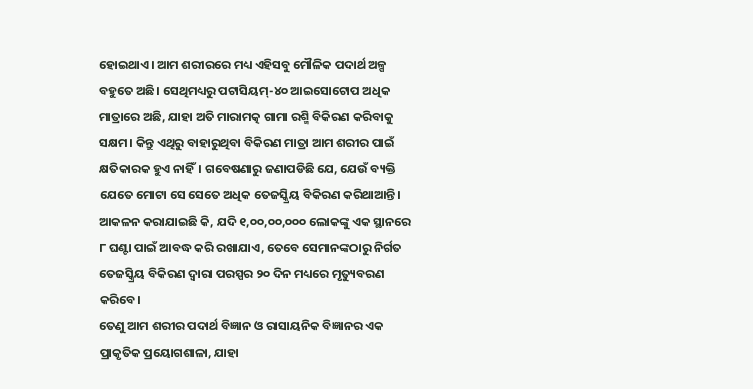ହୋଇଥାଏ। ଆମ ଶରୀରରେ ମଧ୍ୟ ଏହିସବୁ ମୌଳିକ ପଦାର୍ଥ ଅଳ୍ପ ବହୁତେ ଅଛି। ସେଥିମଧ୍ୟରୁ ପଟାସିୟମ୍‌-୪୦ ଆଇସୋଟୋପ ଅଧିକ ମାତ୍ରାରେ ଅଛି, ଯାହା ଅତି ମାରାମତ୍କ ଗାମା ରଶ୍ମି ବିକିରଣ କରିବାକୁ ସକ୍ଷମ। କିନ୍ତୁ ଏଥିରୁ ବାହାରୁଥିବା ବିକିରଣ ମାତ୍ରା ଆମ ଶରୀର ପାଇଁ କ୍ଷତିକାରକ ହୁଏ ନାହିଁ। ଗବେଷଣାରୁ ଜଣାପଡିଛି ଯେ, ଯେଉଁ ବ୍ୟକ୍ତି ଯେତେ ମୋଟା ସେ ସେତେ ଅଧିକ ତେଜସ୍କ୍ରିୟ ବିକିରଣ କରିଥାଆନ୍ତି। ଆକଳନ କରାଯାଇଛି କି, ଯଦି ୧,୦୦,୦୦,୦୦୦ ଲୋକଙ୍କୁ ଏକ ସ୍ଥାନରେ ୮ ଘଣ୍ଟା ପାଇଁ ଆବଦ୍ଧ କରି ରଖାଯାଏ, ତେବେ ସେମାନଙ୍କଠାରୁ ନିର୍ଗତ ତେଜସ୍କ୍ରିୟ ବିକିରଣ ଦ୍ୱାରା ପରସ୍ପର ୨୦ ଦିନ ମଧ୍ୟରେ ମୃତ୍ୟୁବରଣ କରିବେ।
ତେଣୁ ଆମ ଶରୀର ପଦାର୍ଥ ବିଜ୍ଞାନ ଓ ରାସାୟନିକ ବିଜ୍ଞାନର ଏକ ପ୍ରାକୃତିକ ପ୍ରୟୋଗଶାଳା, ଯାହା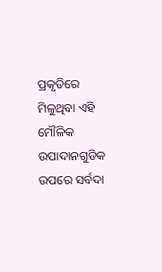ପ୍ରକୃତିରେ ମିଳୁଥିବା ଏହି ମୌଳିକ ଉପାଦାନଗୁଡିକ ଉପରେ ସର୍ବଦା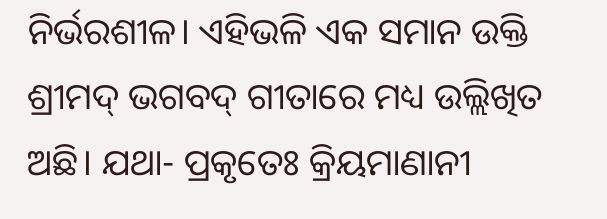ନିର୍ଭରଶୀଳ। ଏହିଭଳି ଏକ ସମାନ ଉକ୍ତି ଶ୍ରୀମଦ୍‌ ଭଗବଦ୍‌ ଗୀତାରେ ମଧ୍ୟ ଉଲ୍ଲିଖିତ ଅଛି। ଯଥା- ପ୍ରକୃତେଃ କ୍ରିୟମାଣାନୀ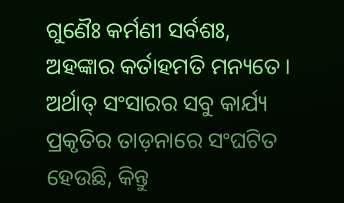ଗୁଣୈଃ କର୍ମଣୀ ସର୍ବଶଃ, ଅହଙ୍କାର କର୍ତାହମତି ମନ୍ୟତେ। ଅର୍ଥାତ୍‌ ସଂସାରର ସବୁ କାର୍ଯ୍ୟ ପ୍ରକୃତିର ତାଡ଼ନାରେ ସଂଘଟିତ ହେଉଛି, କିନ୍ତୁ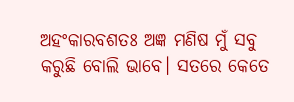ଅହଂକାରବଶତଃ ଅଜ୍ଞ ମଣିଷ ମୁଁ ସବୁ କରୁଛି ବୋଲି ଭାବେ। ସତରେ କେତେ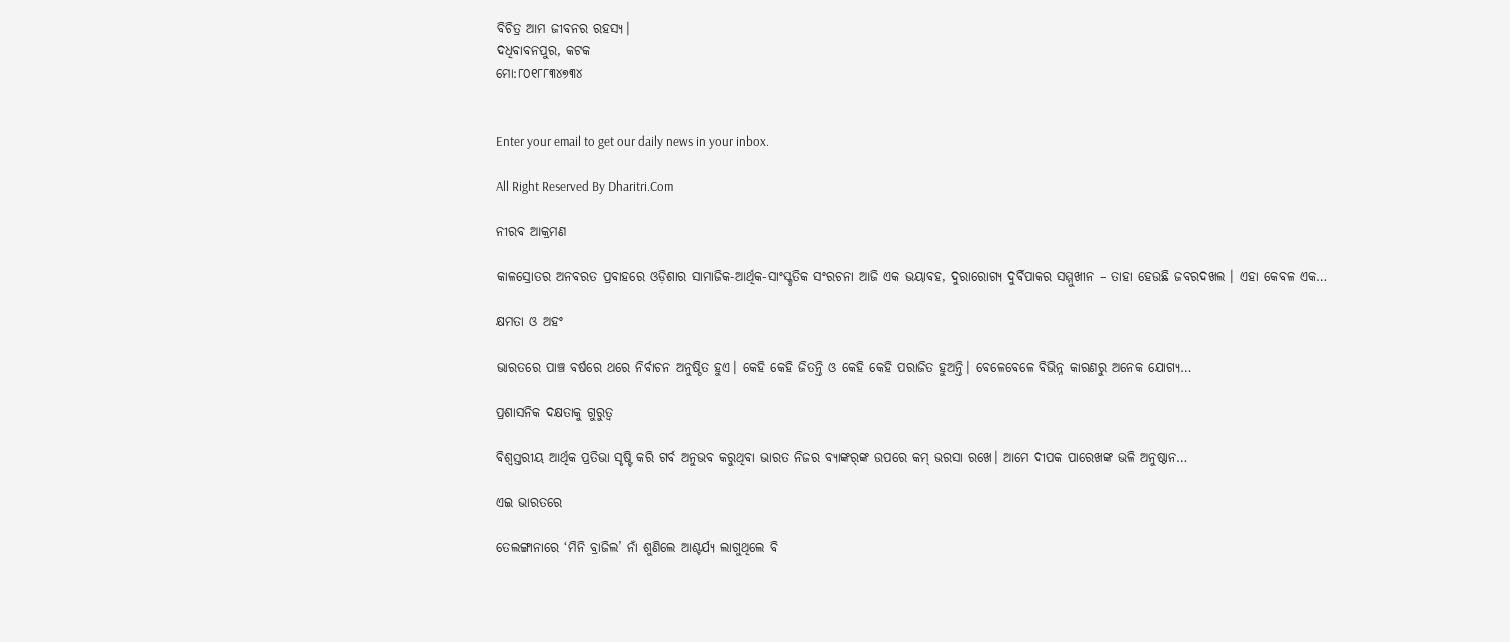ବିଚିତ୍ର ଆମ ଜୀବନର ରହସ୍ୟ।
ଦଧିବାବନପୁର, କଟକ
ମୋ:୮୦୧୮୮୩୪୭୩୪


Enter your email to get our daily news in your inbox.

All Right Reserved By Dharitri.Com

ନୀରବ ଆକ୍ରମଣ

କାଳସ୍ରୋତର ଅନବରତ ପ୍ରବାହରେ ଓଡ଼ିଶାର ସାମାଜିକ-ଆର୍ଥିକ-ସାଂସ୍କୃତିକ ସଂରଚନା ଆଜି ଏକ ଭୟାବହ, ଦୁରାରୋଗ୍ୟ ଦୁର୍ବିପାକର ସମ୍ମୁଖୀନ – ତାହା ହେଉଛି ଜବରଦଖଲ । ଏହା କେବଳ ଏକ…

କ୍ଷମତା ଓ ଅହଂ

ଭାରତରେ ପାଞ୍ଚ ବର୍ଷରେ ଥରେ ନିର୍ବାଚନ ଅନୁଷ୍ଠିତ ହୁଏ। କେହି କେହି ଜିତନ୍ତି ଓ କେହି କେହି ପରାଜିତ ହୁଅନ୍ତି। ବେଳେବେଳେ ବିଭିନ୍ନ କାରଣରୁ ଅନେକ ଯୋଗ୍ୟ…

ପ୍ରଶାସନିକ ଦକ୍ଷତାକୁ ଗୁରୁତ୍ୱ

ବିଶ୍ୱସ୍ତରୀୟ ଆର୍ଥିକ ପ୍ରତିଭା ସୃଷ୍ଟି କରି ଗର୍ବ ଅନୁଭବ କରୁଥିବା ଭାରତ ନିଜର ବ୍ୟାଙ୍କର୍‌ଙ୍କ ଉପରେ କମ୍‌ ଭରସା ରଖେ। ଆମେ ଦୀପକ ପାରେଖଙ୍କ ଭଳି ଅନୁଷ୍ଠାନ…

ଏଇ ଭାରତରେ

ତେଲଙ୍ଗାନାରେ ‘ମିନି ବ୍ରାଜିଲ’ ନାଁ ଶୁଣିଲେ ଆଶ୍ଚର୍ଯ୍ୟ ଲାଗୁଥିଲେ ବି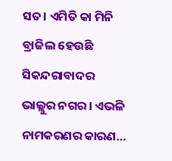ସତ। ଏମିତି କା ମିନି ବ୍ରାଜିଲ ହେଉଛି ସିକନ୍ଦରାବାଦର ଭାଲ୍ଲୁର ନଗର। ଏଭଳି ନାମକରଣର କାରଣ…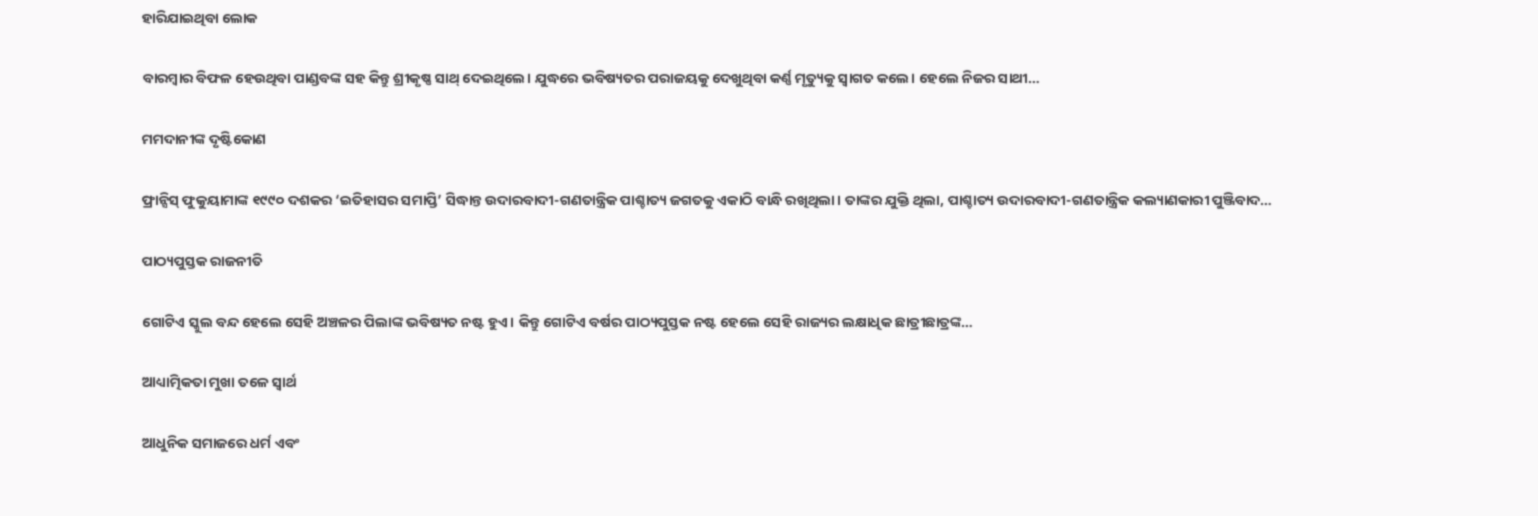ହାରିଯାଇଥିବା ଲୋକ

ବାରମ୍ବାର ବିଫଳ ହେଉଥିବା ପାଣ୍ଡବଙ୍କ ସହ କିନ୍ତୁ ଶ୍ରୀକୃଷ୍ଣ ସାଥ୍‌ ଦେଇଥିଲେ। ଯୁଦ୍ଧରେ ଭବିଷ୍ୟତର ପରାଜୟକୁ ଦେଖୁଥିବା କର୍ଣ୍ଣ ମୃତ୍ୟୁକୁ ସ୍ବାଗତ କଲେ। ହେଲେ ନିଜର ସାଥୀ…

ମମଦାନୀଙ୍କ ଦୃଷ୍ଟିକୋଣ

ଫ୍ରାନ୍ସିସ୍‌ ଫୁକୁୟାମାଙ୍କ ୧୯୯୦ ଦଶକର ‘ଇତିହାସର ସମାପ୍ତି’ ସିଦ୍ଧାନ୍ତ ଉଦାରବାଦୀ-ଗଣତାନ୍ତ୍ରିକ ପାଶ୍ଚାତ୍ୟ ଜଗତକୁ ଏକାଠି ବାନ୍ଧି ରଖିଥିଲା। ତାଙ୍କର ଯୁକ୍ତି ଥିଲା, ପାଶ୍ଚାତ୍ୟ ଉଦାରବାଦୀ-ଗଣତାନ୍ତ୍ରିକ କଲ୍ୟାଣକାରୀ ପୁଞ୍ଜିବାଦ…

ପାଠ୍ୟପୁସ୍ତକ ରାଜନୀତି

ଗୋଟିଏ ସ୍କୁଲ ବନ୍ଦ ହେଲେ ସେହି ଅଞ୍ଚଳର ପିଲାଙ୍କ ଭବିଷ୍ୟତ ନଷ୍ଟ ହୁଏ। କିନ୍ତୁ ଗୋଟିଏ ବର୍ଷର ପାଠ୍ୟପୁସ୍ତକ ନଷ୍ଟ ହେଲେ ସେହି ରାଜ୍ୟର ଲକ୍ଷାଧିକ ଛାତ୍ରୀଛାତ୍ରଙ୍କ…

ଆଧ୍ୟାତ୍ମିକତା ମୁଖା ତଳେ ସ୍ବାର୍ଥ

ଆଧୁନିକ ସମାଜରେ ଧର୍ମ ଏବଂ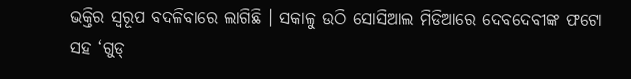ଭକ୍ତିର ସ୍ବରୂପ ବଦଳିବାରେ ଲାଗିଛି । ସକାଳୁ ଉଠି ସୋସିଆଲ ମିଡିଆରେ ଦେବଦେବୀଙ୍କ ଫଟୋ ସହ ‘ଗୁଡ୍‌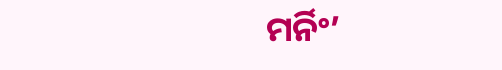ମର୍ନିଂ’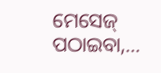ମେସେଜ୍‌ ପଠାଇବା,…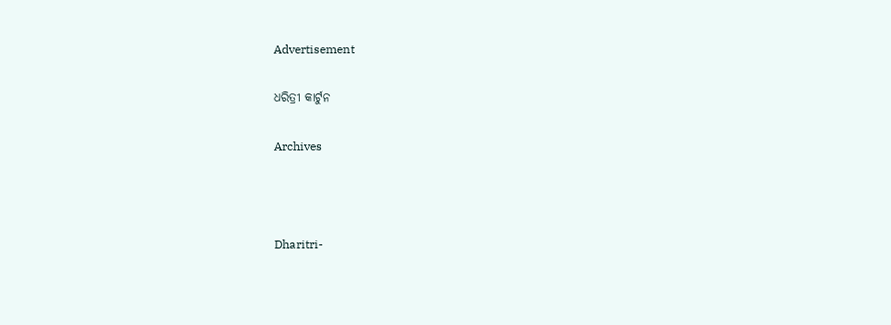Advertisement

ଧରିତ୍ରୀ କାର୍ଟୁନ

Archives



Dharitri-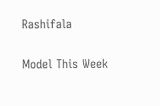Rashifala

Model This Week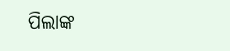ପିଲାଙ୍କ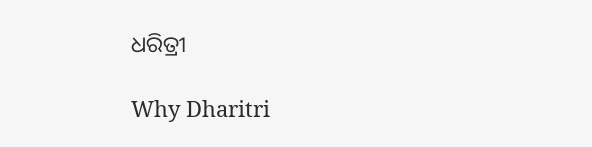ଧରିତ୍ରୀ

Why Dharitri